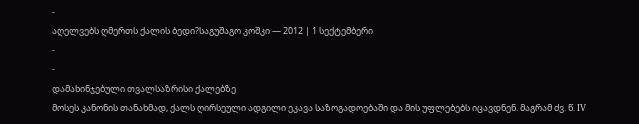-
აღელვებს ღმერთს ქალის ბედი?საგუშაგო კოშკი — 2012 | 1 სექტემბერი
-
-
დამახინჯებული თვალსაზრისი ქალებზე
მოსეს კანონის თანახმად, ქალს ღირსეული ადგილი ეკავა საზოგადოებაში და მის უფლებებს იცავდნენ. მაგრამ ძვ. წ. IV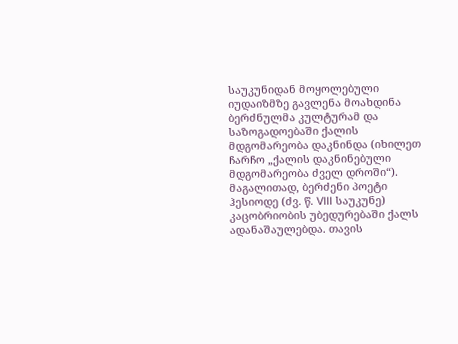საუკუნიდან მოყოლებული იუდაიზმზე გავლენა მოახდინა ბერძნულმა კულტურამ და საზოგადოებაში ქალის მდგომარეობა დაკნინდა (იხილეთ ჩარჩო „ქალის დაკნინებული მდგომარეობა ძველ დროში“).
მაგალითად, ბერძენი პოეტი ჰესიოდე (ძვ. წ. VIII საუკუნე) კაცობრიობის უბედურებაში ქალს ადანაშაულებდა. თავის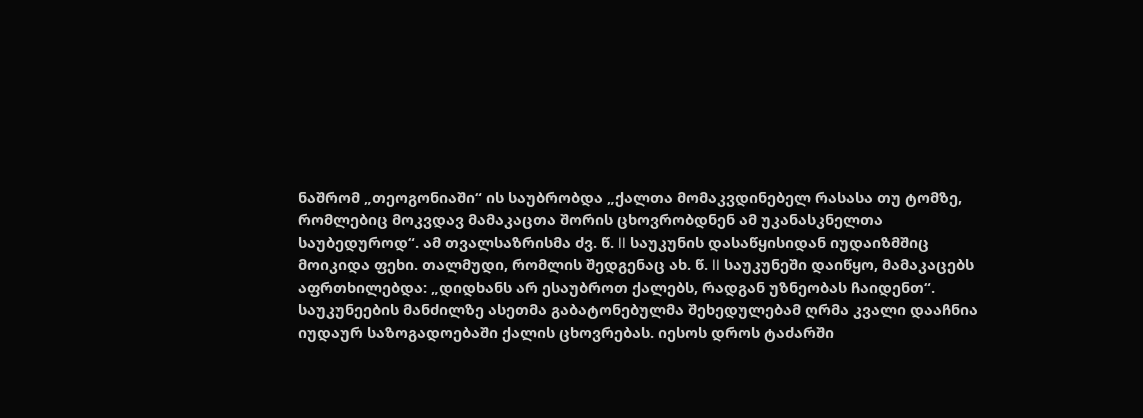ნაშრომ „თეოგონიაში“ ის საუბრობდა „ქალთა მომაკვდინებელ რასასა თუ ტომზე, რომლებიც მოკვდავ მამაკაცთა შორის ცხოვრობდნენ ამ უკანასკნელთა საუბედუროდ“. ამ თვალსაზრისმა ძვ. წ. II საუკუნის დასაწყისიდან იუდაიზმშიც მოიკიდა ფეხი. თალმუდი, რომლის შედგენაც ახ. წ. II საუკუნეში დაიწყო, მამაკაცებს აფრთხილებდა: „დიდხანს არ ესაუბროთ ქალებს, რადგან უზნეობას ჩაიდენთ“.
საუკუნეების მანძილზე ასეთმა გაბატონებულმა შეხედულებამ ღრმა კვალი დააჩნია იუდაურ საზოგადოებაში ქალის ცხოვრებას. იესოს დროს ტაძარში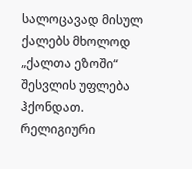სალოცავად მისულ ქალებს მხოლოდ „ქალთა ეზოში“ შესვლის უფლება ჰქონდათ. რელიგიური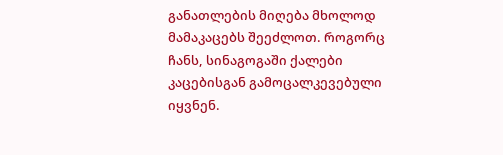განათლების მიღება მხოლოდ მამაკაცებს შეეძლოთ. როგორც ჩანს, სინაგოგაში ქალები კაცებისგან გამოცალკევებული იყვნენ.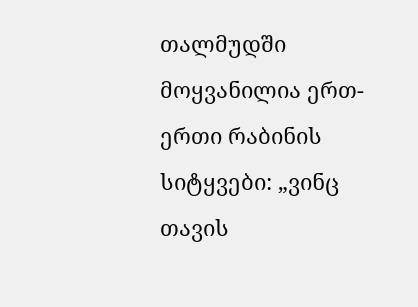თალმუდში მოყვანილია ერთ-ერთი რაბინის სიტყვები: „ვინც თავის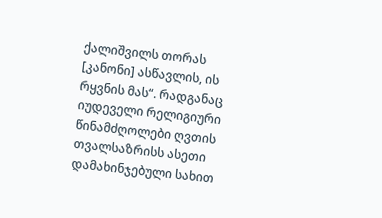ქალიშვილს თორას [კანონი] ასწავლის, ის რყვნის მას“. რადგანაც იუდეველი რელიგიური წინამძღოლები ღვთის თვალსაზრისს ასეთი დამახინჯებული სახით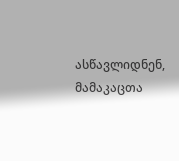ასწავლიდნენ, მამაკაცთა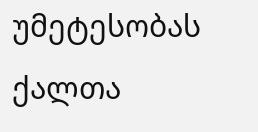უმეტესობას ქალთა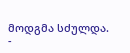მოდგმა სძულდა.
-